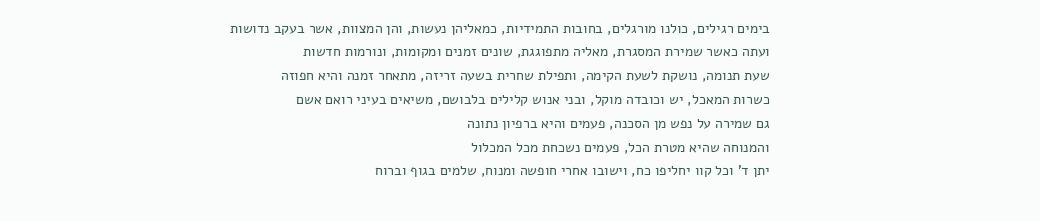בימים רגילים, כולנו מורגלים, בחובות התמידיות, כמאליהן נעשות, והן המצוות, אשר בעקב נדושות
ועתה כאשר שמירת המסגרת, מאליה מתפוגגת, שונים זמנים ומקומות, ונורמות חדשות
שעת תנומה, נושקת לשעת הקימה, ותפילת שחרית בשעה זריזה, מתאחר זמנה והיא חפוזה
כשרות המאכל, יש וכובדה מוקל, ובני אנוש קלילים בלבושם, משיאים בעיני רואם אשם
גם שמירה על נפש מן הסכנה, פעמים והיא ברפיון נתונה
והמנוחה שהיא מטרת הכל, פעמים נשכחת מכל המכלול
יתן ד' וכל קוו יחליפו כח, וישובו אחרי חופשה ומנוח, שלמים בגוף וברוח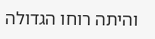והיתה רוחו הגדולה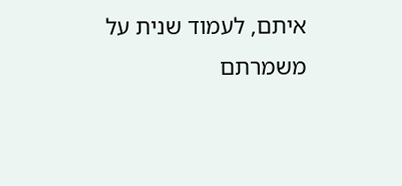איתם, לעמוד שנית על משמרתם